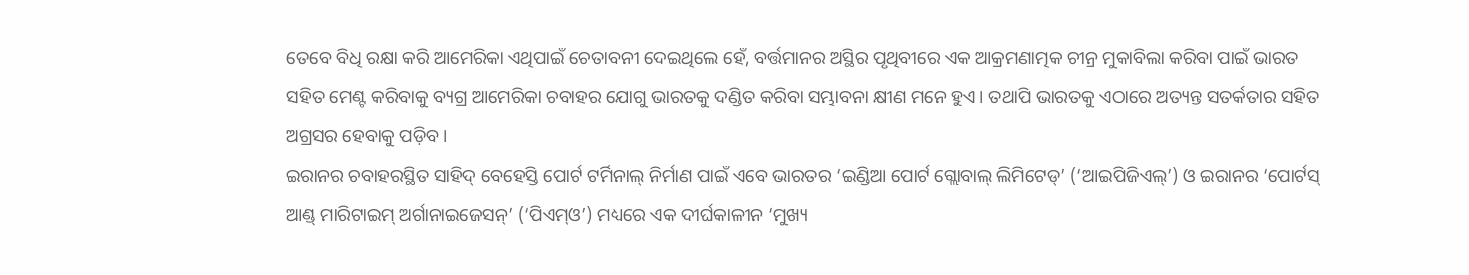ତେବେ ବିଧି ରକ୍ଷା କରି ଆମେରିକା ଏଥିପାଇଁ ଚେତାବନୀ ଦେଇଥିଲେ ହେଁ, ବର୍ତ୍ତମାନର ଅସ୍ଥିର ପୃଥିବୀରେ ଏକ ଆକ୍ରମଣାତ୍ମକ ଚୀନ୍ର ମୁକାବିଲା କରିବା ପାଇଁ ଭାରତ ସହିତ ମେଣ୍ଟ କରିବାକୁ ବ୍ୟଗ୍ର ଆମେରିକା ଚବାହର ଯୋଗୁ ଭାରତକୁ ଦଣ୍ଡିତ କରିବା ସମ୍ଭାବନା କ୍ଷୀଣ ମନେ ହୁଏ। ତଥାପି ଭାରତକୁ ଏଠାରେ ଅତ୍ୟନ୍ତ ସତର୍କତାର ସହିତ ଅଗ୍ରସର ହେବାକୁ ପଡ଼ିବ।
ଇରାନର ଚବାହରସ୍ଥିତ ସାହିଦ୍ ବେହେସ୍ତି ପୋର୍ଟ ଟର୍ମିନାଲ୍ ନିର୍ମାଣ ପାଇଁ ଏବେ ଭାରତର ‘ଇଣ୍ଡିଆ ପୋର୍ଟ ଗ୍ଲୋବାଲ୍ ଲିମିଟେଡ୍’ (‘ଆଇପିଜିଏଲ୍’) ଓ ଇରାନର ‘ପୋର୍ଟସ୍ ଆଣ୍ଡ୍ ମାରିଟାଇମ୍ ଅର୍ଗାନାଇଜେସନ୍’ (‘ପିଏମ୍ଓ’) ମଧ୍ୟରେ ଏକ ଦୀର୍ଘକାଳୀନ ‘ମୁଖ୍ୟ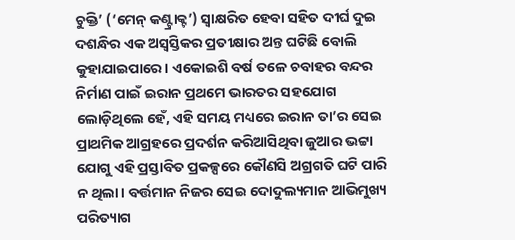ଚୁକ୍ତି’ (‘ମେନ୍ କଣ୍ଟ୍ରାକ୍ଟ’) ସ୍ବାକ୍ଷରିତ ହେବା ସହିତ ଦୀର୍ଘ ଦୁଇ ଦଶନ୍ଧିର ଏକ ଅସ୍ବସ୍ତିକର ପ୍ରତୀକ୍ଷାର ଅନ୍ତ ଘଟିଛି ବୋଲି କୁହାଯାଇପାରେ। ଏକୋଇଶି ବର୍ଷ ତଳେ ଚବାହର ବନ୍ଦର ନିର୍ମାଣ ପାଇଁ ଇରାନ ପ୍ରଥମେ ଭାରତର ସହଯୋଗ ଲୋଡ଼ିଥିଲେ ହେଁ, ଏହି ସମୟ ମଧ୍ୟରେ ଇରାନ ତା’ର ସେଇ ପ୍ରାଥମିକ ଆଗ୍ରହରେ ପ୍ରଦର୍ଶନ କରିଆସିଥିବା ଜୁଆର ଭଟ୍ଟା ଯୋଗୁ ଏହି ପ୍ରସ୍ତାବିତ ପ୍ରକଳ୍ପରେ କୌଣସି ଅଗ୍ରଗତି ଘଟି ପାରି ନ ଥିଲା। ବର୍ତ୍ତମାନ ନିଜର ସେଇ ଦୋଦୁଲ୍ୟମାନ ଆଭିମୁଖ୍ୟ ପରିତ୍ୟାଗ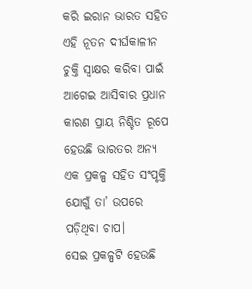କରି ଇରାନ ଭାରତ ସହିତ ଏହି ନୂତନ ଦୀର୍ଘକାଳୀନ ଚୁକ୍ତି ସ୍ବାକ୍ଷର କରିବା ପାଇଁ ଆଗେଇ ଆସିବାର ପ୍ରଧାନ କାରଣ ପ୍ରାୟ ନିଶ୍ଚିତ ରୂପେ ହେଉଛି ଭାରତର ଅନ୍ୟ ଏକ ପ୍ରକଳ୍ପ ସହିତ ସଂପୃକ୍ତି ଯୋଗୁଁ ତା’ ଉପରେ ପଡ଼ିଥିବା ଚାପ।
ସେଇ ପ୍ରକଳ୍ପଟି ହେଉଛି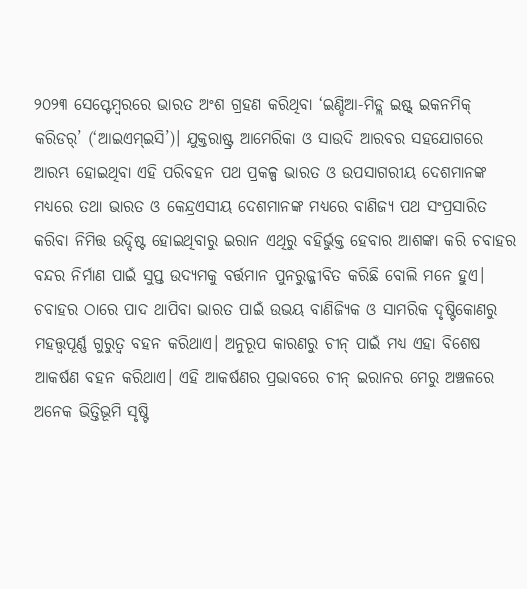୨୦୨୩ ସେପ୍ଟେମ୍ବରରେ ଭାରତ ଅଂଶ ଗ୍ରହଣ କରିଥିବା ‘ଇଣ୍ଡିଆ-ମିଡ୍ଲ ଇଷ୍ଟ୍ ଇକନମିକ୍ କରିଡର୍’ (‘ଆଇଏମ୍ଇସି’)। ଯୁକ୍ତରାଷ୍ଟ୍ର ଆମେରିକା ଓ ସାଉଦି ଆରବର ସହଯୋଗରେ ଆରମ୍ଭ ହୋଇଥିବା ଏହି ପରିବହନ ପଥ ପ୍ରକଳ୍ପ ଭାରତ ଓ ଉପସାଗରୀୟ ଦେଶମାନଙ୍କ ମଧ୍ୟରେ ତଥା ଭାରତ ଓ କେନ୍ଦ୍ରଏସୀୟ ଦେଶମାନଙ୍କ ମଧ୍ୟରେ ବାଣିଜ୍ୟ ପଥ ସଂପ୍ରସାରିତ କରିବା ନିମିତ୍ତ ଉଦ୍ଦିଷ୍ଟ ହୋଇଥିବାରୁ ଇରାନ ଏଥିରୁ ବହିର୍ଭୁକ୍ତ ହେବାର ଆଶଙ୍କା କରି ଚବାହର ବନ୍ଦର ନିର୍ମାଣ ପାଇଁ ସୁପ୍ତ ଉଦ୍ୟମକୁ ବର୍ତ୍ତମାନ ପୁନରୁଜ୍ଜୀବିତ କରିଛି ବୋଲି ମନେ ହୁଏ।
ଚବାହର ଠାରେ ପାଦ ଥାପିବା ଭାରତ ପାଇଁ ଉଭୟ ବାଣିଜ୍ୟିକ ଓ ସାମରିକ ଦୃଷ୍ଟିକୋଣରୁ ମହତ୍ତ୍ବପୂର୍ଣ୍ଣ ଗୁରୁତ୍ବ ବହନ କରିଥାଏ। ଅନୁରୂପ କାରଣରୁ ଚୀନ୍ ପାଇଁ ମଧ୍ୟ ଏହା ବିଶେଷ ଆକର୍ଷଣ ବହନ କରିଥାଏ। ଏହି ଆକର୍ଷଣର ପ୍ରଭାବରେ ଚୀନ୍ ଇରାନର ମେରୁ ଅଞ୍ଚଳରେ ଅନେକ ଭିତ୍ତିଭୂମି ସୃଷ୍ଟି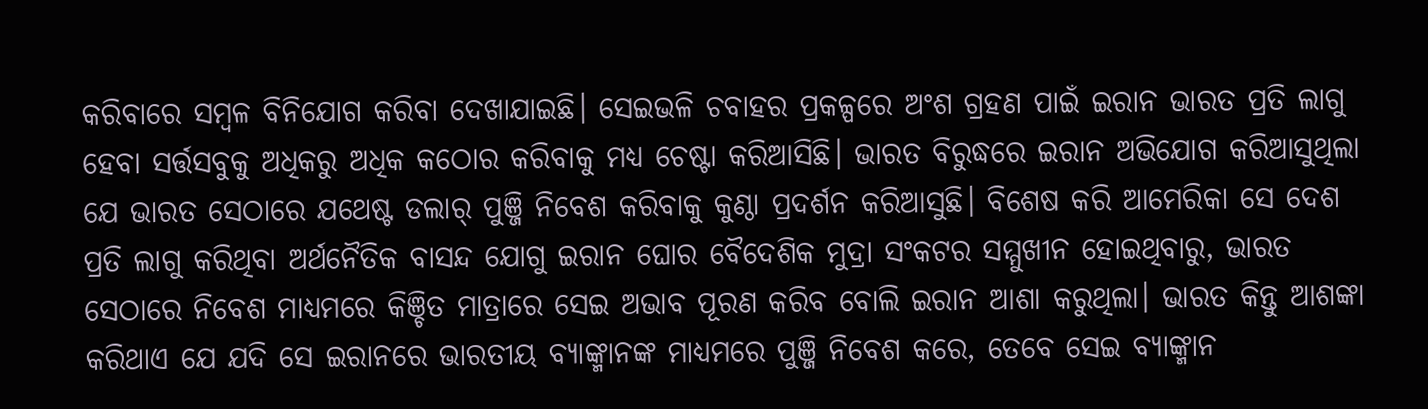କରିବାରେ ସମ୍ବଳ ବିନିଯୋଗ କରିବା ଦେଖାଯାଇଛି। ସେଇଭଳି ଚବାହର ପ୍ରକଳ୍ପରେ ଅଂଶ ଗ୍ରହଣ ପାଇଁ ଇରାନ ଭାରତ ପ୍ରତି ଲାଗୁ ହେବା ସର୍ତ୍ତସବୁକୁ ଅଧିକରୁ ଅଧିକ କଠୋର କରିବାକୁ ମଧ୍ୟ ଚେଷ୍ଟା କରିଆସିଛି। ଭାରତ ବିରୁଦ୍ଧରେ ଇରାନ ଅଭିଯୋଗ କରିଆସୁଥିଲା ଯେ ଭାରତ ସେଠାରେ ଯଥେଷ୍ଟ ଡଲାର୍ ପୁଞ୍ଜି ନିବେଶ କରିବାକୁ କୁଣ୍ଠା ପ୍ରଦର୍ଶନ କରିଆସୁଛି। ବିଶେଷ କରି ଆମେରିକା ସେ ଦେଶ ପ୍ରତି ଲାଗୁ କରିଥିବା ଅର୍ଥନୈତିକ ବାସନ୍ଦ ଯୋଗୁ ଇରାନ ଘୋର ବୈଦେଶିକ ମୁଦ୍ରା ସଂକଟର ସମ୍ମୁଖୀନ ହୋଇଥିବାରୁ, ଭାରତ ସେଠାରେ ନିବେଶ ମାଧ୍ୟମରେ କିଞ୍ଚିତ ମାତ୍ରାରେ ସେଇ ଅଭାବ ପୂରଣ କରିବ ବୋଲି ଇରାନ ଆଶା କରୁଥିଲା। ଭାରତ କିନ୍ତୁ ଆଶଙ୍କା କରିଥାଏ ଯେ ଯଦି ସେ ଇରାନରେ ଭାରତୀୟ ବ୍ୟାଙ୍କ୍ମାନଙ୍କ ମାଧ୍ୟମରେ ପୁଞ୍ଜି ନିବେଶ କରେ, ତେବେ ସେଇ ବ୍ୟାଙ୍କ୍ମାନ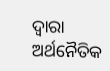ଦ୍ବାରା ଅର୍ଥନୈତିକ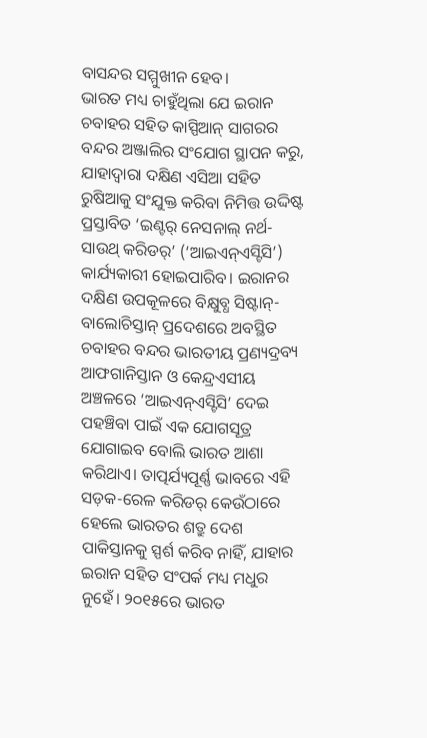ବାସନ୍ଦର ସମ୍ମୁଖୀନ ହେବ।
ଭାରତ ମଧ୍ୟ ଚାହୁଁଥିଲା ଯେ ଇରାନ ଚବାହର ସହିତ କାସ୍ପିଆନ୍ ସାଗରର ବନ୍ଦର ଅଞ୍ଜାଲିର ସଂଯୋଗ ସ୍ଥାପନ କରୁ, ଯାହାଦ୍ବାରା ଦକ୍ଷିଣ ଏସିଆ ସହିତ ରୁଷିଆକୁ ସଂଯୁକ୍ତ କରିବା ନିମିତ୍ତ ଉଦ୍ଦିଷ୍ଟ ପ୍ରସ୍ତାବିତ ‘ଇଣ୍ଟର୍ ନେସନାଲ୍ ନର୍ଥ-ସାଉଥ୍ କରିଡର୍’ (‘ଆଇଏନ୍ଏସ୍ଟିସି’) କାର୍ଯ୍ୟକାରୀ ହୋଇପାରିବ। ଇରାନର ଦକ୍ଷିଣ ଉପକୂଳରେ ବିକ୍ଷୁବ୍ଧ ସିଷ୍ଟାନ୍-ବାଲୋଚିସ୍ତାନ୍ ପ୍ରଦେଶରେ ଅବସ୍ଥିତ ଚବାହର ବନ୍ଦର ଭାରତୀୟ ପ୍ରଣ୍ୟଦ୍ରବ୍ୟ ଆଫଗାନିସ୍ତାନ ଓ କେନ୍ଦ୍ରଏସୀୟ ଅଞ୍ଚଳରେ ‘ଆଇଏନ୍ଏସ୍ଟିସି’ ଦେଇ ପହଞ୍ଚିବା ପାଇଁ ଏକ ଯୋଗସୂତ୍ର ଯୋଗାଇବ ବୋଲି ଭାରତ ଆଶା କରିଥାଏ। ତାତ୍ପର୍ଯ୍ୟପୂର୍ଣ୍ଣ ଭାବରେ ଏହି ସଡ଼କ-ରେଳ କରିଡର୍ କେଉଁଠାରେ ହେଲେ ଭାରତର ଶତ୍ରୁ ଦେଶ ପାକିସ୍ତାନକୁ ସ୍ପର୍ଶ କରିବ ନାହିଁ, ଯାହାର ଇରାନ ସହିତ ସଂପର୍କ ମଧ୍ୟ ମଧୁର ନୁହେଁ। ୨୦୧୫ରେ ଭାରତ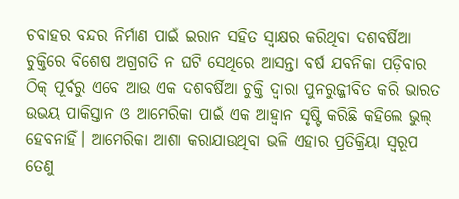ଚବାହର ବନ୍ଦର ନିର୍ମାଣ ପାଇଁ ଇରାନ ସହିତ ସ୍ବାକ୍ଷର କରିଥିବା ଦଶବର୍ଷିଆ ଚୁକ୍ତିରେ ବିଶେଷ ଅଗ୍ରଗତି ନ ଘଟି ସେଥିରେ ଆସନ୍ତା ବର୍ଷ ଯବନିକା ପଡ଼ିବାର ଠିକ୍ ପୂର୍ବରୁ ଏବେ ଆଉ ଏକ ଦଶବର୍ଷିଆ ଚୁକ୍ତି ଦ୍ବାରା ପୁନରୁଜ୍ଜୀବିତ କରି ଭାରତ ଉଭୟ ପାକିସ୍ତାନ ଓ ଆମେରିକା ପାଇଁ ଏକ ଆହ୍ବାନ ସୃଷ୍ଟି କରିଛି କହିଲେ ଭୁଲ୍ ହେବନାହିଁ। ଆମେରିକା ଆଶା କରାଯାଉଥିବା ଭଳି ଏହାର ପ୍ରତିକ୍ରିୟା ସ୍ବରୂପ ତେଣୁ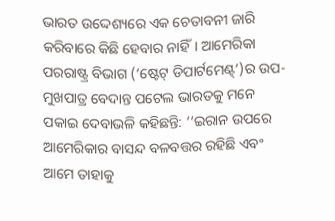ଭାରତ ଉଦ୍ଦେଶ୍ୟରେ ଏକ ଚେତାବନୀ ଜାରି କରିବାରେ କିଛି ହେବାର ନାହିଁ। ଆମେରିକା ପରରାଷ୍ଟ୍ର ବିଭାଗ (‘ଷ୍ଟେଟ୍ ଡିପାର୍ଟମେଣ୍ଟ୍’)ର ଉପ-ମୁଖପାତ୍ର ବେଦାନ୍ତ ପଟେଲ ଭାରତକୁ ମନେ ପକାଇ ଦେବାଭଳି କହିଛନ୍ତି: ‘‘ଇରାନ ଉପରେ ଆମେରିକାର ବାସନ୍ଦ ବଳବତ୍ତର ରହିଛି ଏବଂ ଆମେ ତାହାକୁ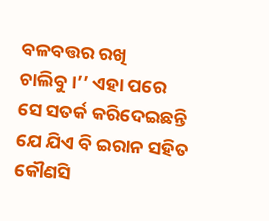ବଳବତ୍ତର ରଖି ଚାଲିବୁ।’’ ଏହା ପରେ ସେ ସତର୍କ କରିଦେଇଛନ୍ତି ଯେ ଯିଏ ବି ଇରାନ ସହିତ କୌଣସି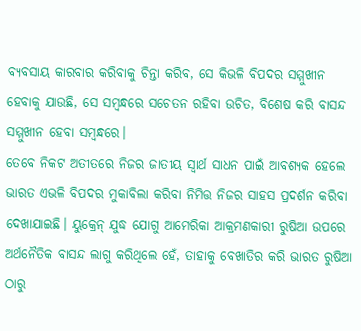ବ୍ୟବସାୟ କାରବାର କରିବାକୁ ଚିନ୍ତା କରିବ, ସେ କିଭଳି ବିପଦର ସମ୍ମୁଖୀନ ହେବାକୁ ଯାଉଛି, ସେ ସମ୍ବନ୍ଧରେ ସଚେତନ ରହିବା ଉଚିତ, ବିଶେଷ କରି ବାସନ୍ଦ ସମ୍ମୁଖୀନ ହେବା ସମ୍ବନ୍ଧରେ।
ତେବେ ନିକଟ ଅତୀତରେ ନିଜର ଜାତୀୟ ସ୍ବାର୍ଥ ସାଧନ ପାଇଁ ଆବଶ୍ୟକ ହେଲେ ଭାରତ ଏଭଳି ବିପଦର ମୁକାବିଲା କରିବା ନିମିତ୍ତ ନିଜର ସାହସ ପ୍ରଦର୍ଶନ କରିବା ଦେଖାଯାଇଛି। ୟୁକ୍ରେନ୍ ଯୁଦ୍ଧ ଯୋଗୁ ଆମେରିକା ଆକ୍ରମଣକାରୀ ରୁଷିଆ ଉପରେ ଅର୍ଥନୈତିକ ବାସନ୍ଦ ଲାଗୁ କରିଥିଲେ ହେଁ, ତାହାକୁ ବେଖାତିର କରି ଭାରତ ରୁଷିଆ ଠାରୁ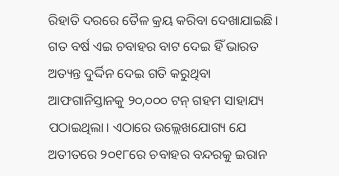ରିହାତି ଦରରେ ତୈଳ କ୍ରୟ କରିବା ଦେଖାଯାଇଛି। ଗତ ବର୍ଷ ଏଇ ଚବାହର ବାଟ ଦେଇ ହିଁ ଭାରତ ଅତ୍ୟନ୍ତ ଦୁର୍ଦ୍ଦିନ ଦେଇ ଗତି କରୁଥିବା ଆଫଗାନିସ୍ତାନକୁ ୨୦,୦୦୦ ଟନ୍ ଗହମ ସାହାଯ୍ୟ ପଠାଇଥିଲା। ଏଠାରେ ଉଲ୍ଲେଖଯୋଗ୍ୟ ଯେ ଅତୀତରେ ୨୦୧୮ରେ ଚବାହର ବନ୍ଦରକୁ ଇରାନ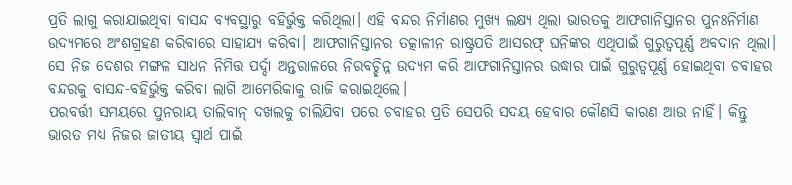ପ୍ରତି ଲାଗୁ କରାଯାଇଥିବା ବାସନ୍ଦ ବ୍ୟବସ୍ଥାରୁ ବହିର୍ଭୁକ୍ତ କରିଥିଲା। ଏହି ବନ୍ଦର ନିର୍ମାଣର ମୁଖ୍ୟ ଲକ୍ଷ୍ୟ ଥିଲା ଭାରତକୁ ଆଫଗାନିସ୍ତାନର ପୁନଃନିର୍ମାଣ ଉଦ୍ୟମରେ ଅଂଶଗ୍ରହଣ କରିବାରେ ସାହାଯ୍ୟ କରିବା। ଆଫଗାନିସ୍ତାନର ତତ୍କାଳୀନ ରାଷ୍ଟ୍ରପତି ଆସରଫ୍ ଘନିଙ୍କର ଏଥିପାଇଁ ଗୁରୁତ୍ବପୂର୍ଣ୍ଣ ଅବଦାନ ଥିଲା। ସେ ନିଜ ଦେଶର ମଙ୍ଗଳ ସାଧନ ନିମିତ୍ତ ପର୍ଦ୍ଦା ଅନ୍ତରାଳରେ ନିରବଚ୍ଛିନ୍ନ ଉଦ୍ୟମ କରି ଆଫଗାନିସ୍ତାନର ଉଦ୍ଧାର ପାଇଁ ଗୁରୁତ୍ବପୂର୍ଣ୍ଣ ହୋଇଥିବା ଚବାହର ବନ୍ଦରକୁ ବାସନ୍ଦ-ବହିର୍ଭୁକ୍ତ କରିବା ଲାଗି ଆମେରିକାକୁ ରାଜି କରାଇଥିଲେ।
ପରବର୍ତ୍ତୀ ସମୟରେ ପୁନରାୟ ତାଲିବାନ୍ ଦଖଲକୁ ଚାଲିଯିବା ପରେ ଚବାହର ପ୍ରତି ସେପରି ସଦୟ ହେବାର କୌଣସି କାରଣ ଆଉ ନାହିଁ। କିନ୍ତୁ ଭାରତ ମଧ୍ୟ ନିଜର ଜାତୀୟ ସ୍ବାର୍ଥ ପାଇଁ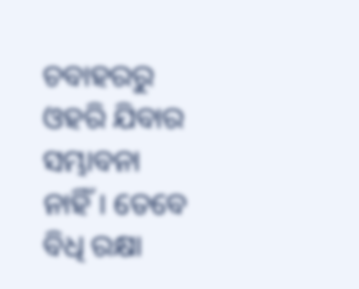ଚବାହରରୁ ଓହରି ଯିବାର ସମ୍ଭାବନା ନାହିଁ। ତେବେ ବିଧି ରକ୍ଷା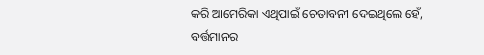କରି ଆମେରିକା ଏଥିପାଇଁ ଚେତାବନୀ ଦେଇଥିଲେ ହେଁ, ବର୍ତ୍ତମାନର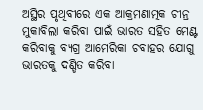ଅସ୍ଥିର ପୃଥିବୀରେ ଏକ ଆକ୍ରମଣାତ୍ମକ ଚୀନ୍ର ମୁକାବିଲା କରିବା ପାଇଁ ଭାରତ ସହିତ ମେଣ୍ଟ କରିବାକୁ ବ୍ୟଗ୍ର ଆମେରିକା ଚବାହର ଯୋଗୁ ଭାରତକୁ ଦଣ୍ଡିତ କରିବା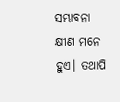ସମ୍ଭାବନା କ୍ଷୀଣ ମନେ ହୁଏ। ତଥାପି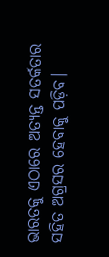ଭାରତକୁ ଏଠାରେ ଅତ୍ୟନ୍ତ ସତର୍କତାର ସହିତ ଅଗ୍ରସର ହେବାକୁ ପଡ଼ିବ।